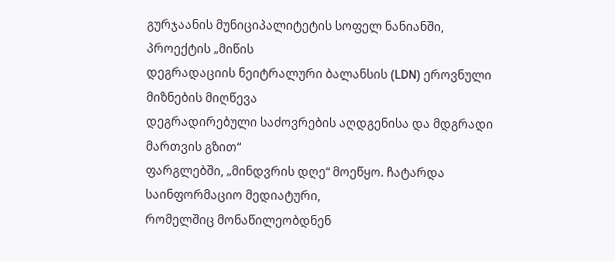გურჯაანის მუნიციპალიტეტის სოფელ ნანიანში, პროექტის „მიწის
დეგრადაციის ნეიტრალური ბალანსის (LDN) ეროვნული მიზნების მიღწევა
დეგრადირებული საძოვრების აღდგენისა და მდგრადი მართვის გზით“
ფარგლებში, „მინდვრის დღე“ მოეწყო. ჩატარდა საინფორმაციო მედიატური,
რომელშიც მონაწილეობდნენ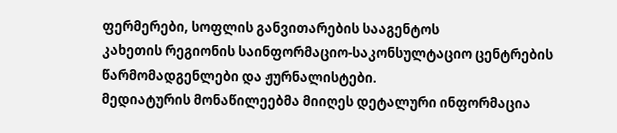ფერმერები, სოფლის განვითარების სააგენტოს
კახეთის რეგიონის საინფორმაციო-საკონსულტაციო ცენტრების
წარმომადგენლები და ჟურნალისტები.
მედიატურის მონაწილეებმა მიიღეს დეტალური ინფორმაცია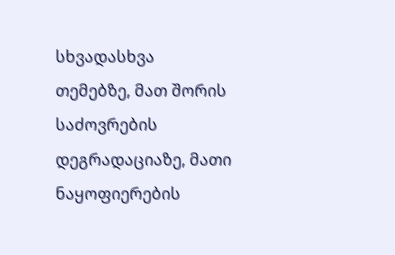სხვადასხვა
თემებზე, მათ შორის საძოვრების დეგრადაციაზე, მათი ნაყოფიერების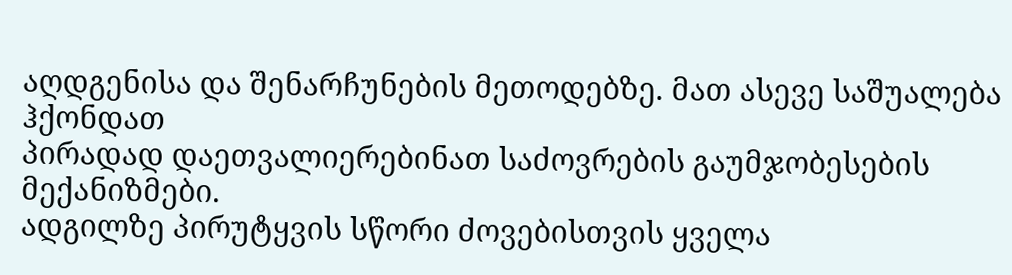აღდგენისა და შენარჩუნების მეთოდებზე. მათ ასევე საშუალება ჰქონდათ
პირადად დაეთვალიერებინათ საძოვრების გაუმჯობესების მექანიზმები.
ადგილზე პირუტყვის სწორი ძოვებისთვის ყველა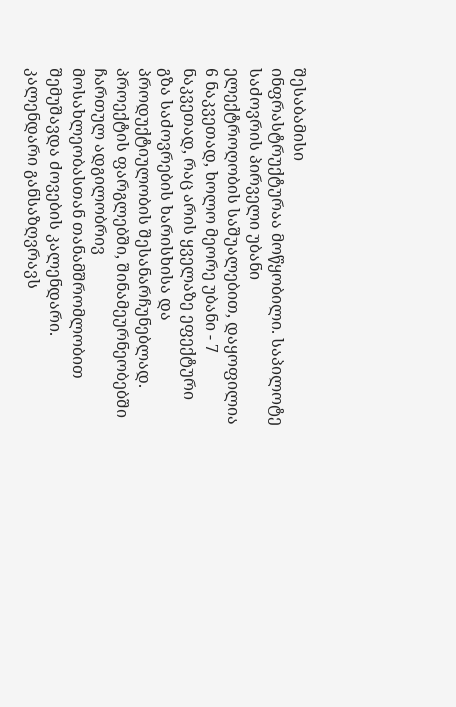შესაბამისი
ინფრასტრუქტურაა მოწყობილი. საპილოტე საძოვრის პირველი უბანი
ელექტროღობის საშუალებით, დაყოფილია 6 ნაკვეთად, ხოლო მეორე უბანი - 7
ნაკვეთად, რაც არის ყველაზე ეფექტური გზა საძოვრების ხარისხისა და
პროდუქტიულობის შესანარჩუნებლად.
პროექტის ფარგლებში, შინამეურნეობებში ჩართულ ადგილობრივ
მოსახლეობასთან თანამშრომლობით შემუშავდა ძოვების კალენდარი.
კალენდარი განსაზღვრავს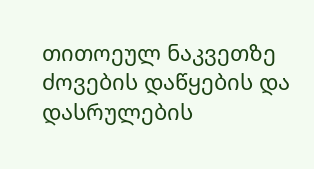თითოეულ ნაკვეთზე ძოვების დაწყების და
დასრულების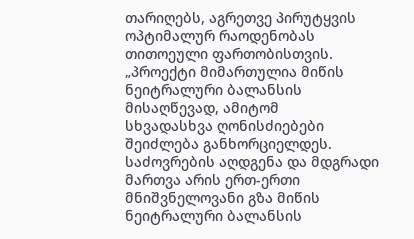თარიღებს, აგრეთვე პირუტყვის ოპტიმალურ რაოდენობას
თითოეული ფართობისთვის.
„პროექტი მიმართულია მიწის ნეიტრალური ბალანსის მისაღწევად, ამიტომ
სხვადასხვა ღონისძიებები შეიძლება განხორციელდეს.
საძოვრების აღდგენა და მდგრადი მართვა არის ერთ-ერთი
მნიშვნელოვანი გზა მიწის ნეიტრალური ბალანსის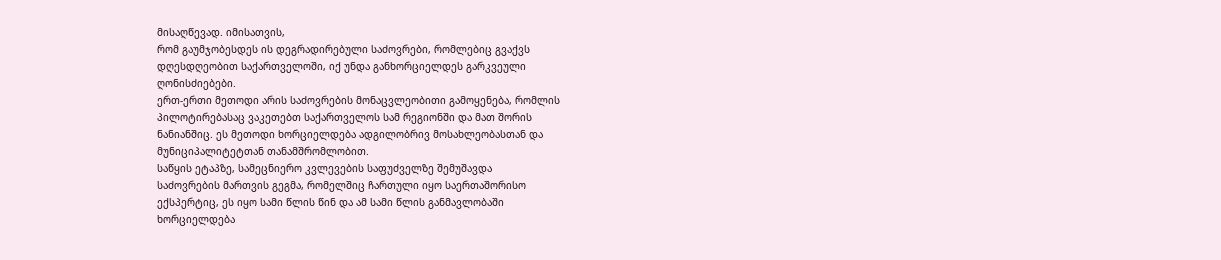მისაღწევად. იმისათვის,
რომ გაუმჯობესდეს ის დეგრადირებული საძოვრები, რომლებიც გვაქვს
დღესდღეობით საქართველოში, იქ უნდა განხორციელდეს გარკვეული
ღონისძიებები.
ერთ-ერთი მეთოდი არის საძოვრების მონაცვლეობითი გამოყენება, რომლის
პილოტირებასაც ვაკეთებთ საქართველოს სამ რეგიონში და მათ შორის
ნანიანშიც. ეს მეთოდი ხორციელდება ადგილობრივ მოსახლეობასთან და
მუნიციპალიტეტთან თანამშრომლობით.
საწყის ეტაპზე, სამეცნიერო კვლევების საფუძველზე შემუშავდა
საძოვრების მართვის გეგმა, რომელშიც ჩართული იყო საერთაშორისო
ექსპერტიც, ეს იყო სამი წლის წინ და ამ სამი წლის განმავლობაში
ხორციელდება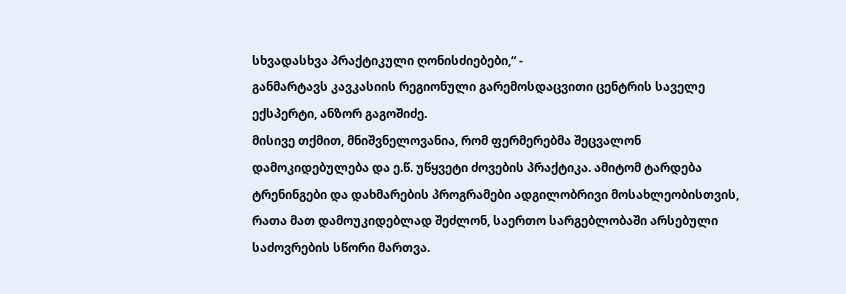სხვადასხვა პრაქტიკული ღონისძიებები,“ -
განმარტავს კავკასიის რეგიონული გარემოსდაცვითი ცენტრის საველე
ექსპერტი, ანზორ გაგოშიძე.
მისივე თქმით, მნიშვნელოვანია, რომ ფერმერებმა შეცვალონ
დამოკიდებულება და ე.წ. უწყვეტი ძოვების პრაქტიკა. ამიტომ ტარდება
ტრენინგები და დახმარების პროგრამები ადგილობრივი მოსახლეობისთვის,
რათა მათ დამოუკიდებლად შეძლონ, საერთო სარგებლობაში არსებული
საძოვრების სწორი მართვა.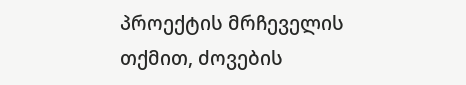პროექტის მრჩეველის თქმით, ძოვების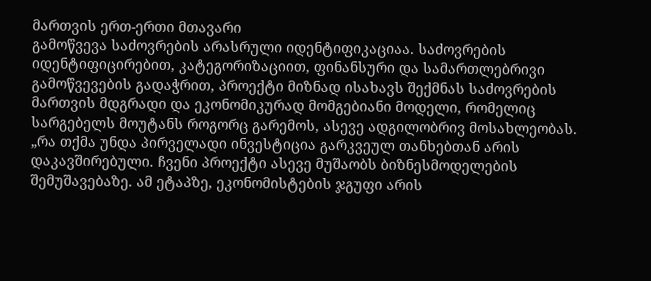მართვის ერთ-ერთი მთავარი
გამოწვევა საძოვრების არასრული იდენტიფიკაციაა. საძოვრების
იდენტიფიცირებით, კატეგორიზაციით, ფინანსური და სამართლებრივი
გამოწვევების გადაჭრით, პროექტი მიზნად ისახავს შექმნას საძოვრების
მართვის მდგრადი და ეკონომიკურად მომგებიანი მოდელი, რომელიც
სარგებელს მოუტანს როგორც გარემოს, ასევე ადგილობრივ მოსახლეობას.
„რა თქმა უნდა პირველადი ინვესტიცია გარკვეულ თანხებთან არის
დაკავშირებული. ჩვენი პროექტი ასევე მუშაობს ბიზნესმოდელების
შემუშავებაზე. ამ ეტაპზე, ეკონომისტების ჯგუფი არის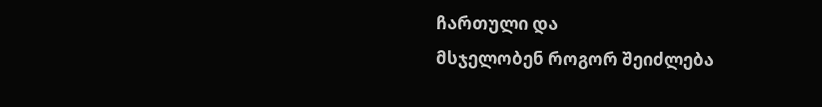ჩართული და
მსჯელობენ როგორ შეიძლება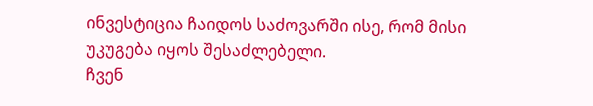ინვესტიცია ჩაიდოს საძოვარში ისე, რომ მისი
უკუგება იყოს შესაძლებელი.
ჩვენ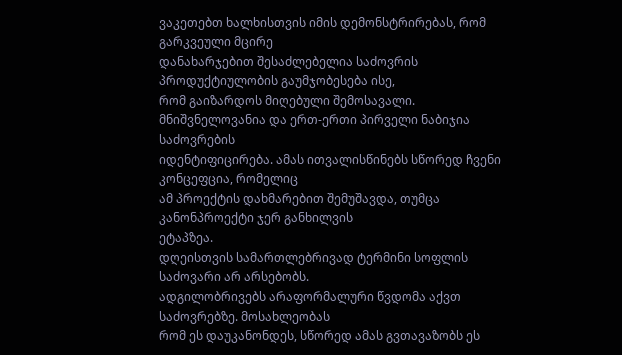ვაკეთებთ ხალხისთვის იმის დემონსტრირებას, რომ გარკვეული მცირე
დანახარჯებით შესაძლებელია საძოვრის პროდუქტიულობის გაუმჯობესება ისე,
რომ გაიზარდოს მიღებული შემოსავალი.
მნიშვნელოვანია და ერთ-ერთი პირველი ნაბიჯია საძოვრების
იდენტიფიცირება. ამას ითვალისწინებს სწორედ ჩვენი კონცეფცია, რომელიც
ამ პროექტის დახმარებით შემუშავდა, თუმცა კანონპროექტი ჯერ განხილვის
ეტაპზეა.
დღეისთვის სამართლებრივად ტერმინი სოფლის საძოვარი არ არსებობს.
ადგილობრივებს არაფორმალური წვდომა აქვთ საძოვრებზე. მოსახლეობას
რომ ეს დაუკანონდეს, სწორედ ამას გვთავაზობს ეს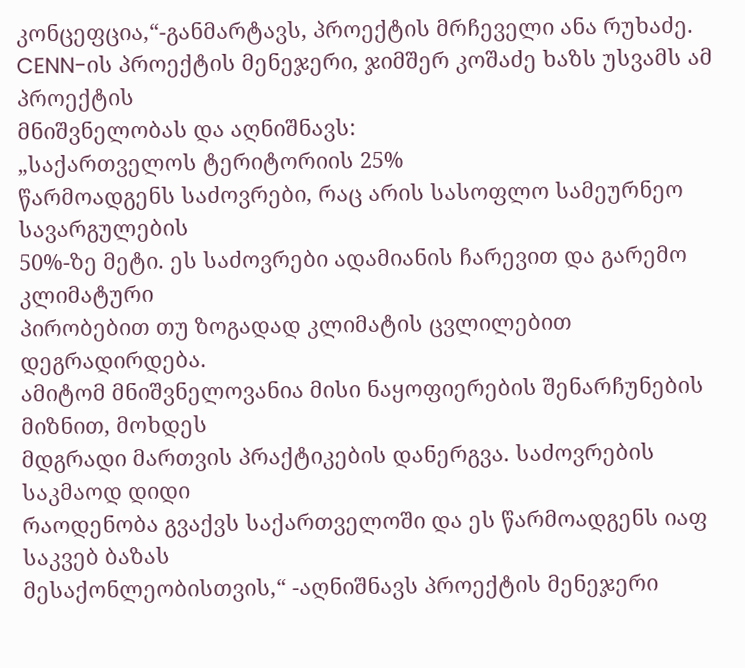კონცეფცია,“-განმარტავს, პროექტის მრჩეველი ანა რუხაძე.
CENN-ის პროექტის მენეჯერი, ჯიმშერ კოშაძე ხაზს უსვამს ამ პროექტის
მნიშვნელობას და აღნიშნავს:
„საქართველოს ტერიტორიის 25%
წარმოადგენს საძოვრები, რაც არის სასოფლო სამეურნეო სავარგულების
50%-ზე მეტი. ეს საძოვრები ადამიანის ჩარევით და გარემო კლიმატური
პირობებით თუ ზოგადად კლიმატის ცვლილებით დეგრადირდება.
ამიტომ მნიშვნელოვანია მისი ნაყოფიერების შენარჩუნების მიზნით, მოხდეს
მდგრადი მართვის პრაქტიკების დანერგვა. საძოვრების საკმაოდ დიდი
რაოდენობა გვაქვს საქართველოში და ეს წარმოადგენს იაფ საკვებ ბაზას
მესაქონლეობისთვის,“ -აღნიშნავს პროექტის მენეჯერი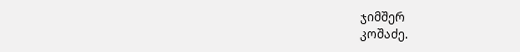ჯიმშერ
კოშაძე.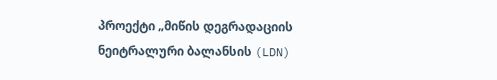პროექტი „მიწის დეგრადაციის ნეიტრალური ბალანსის (LDN)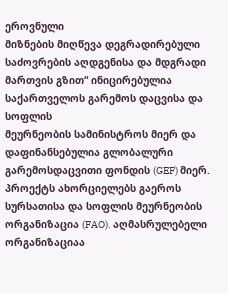ეროვნული
მიზნების მიღწევა დეგრადირებული საძოვრების აღდგენისა და მდგრადი
მართვის გზით“ ინიცირებულია საქართველოს გარემოს დაცვისა და სოფლის
მეურნეობის სამინისტროს მიერ და დაფინანსებულია გლობალური
გარემოსდაცვითი ფონდის (GEF) მიერ. პროექტს ახორციელებს გაეროს
სურსათისა და სოფლის მეურნეობის ორგანიზაცია (FAO). აღმასრულებელი
ორგანიზაციაა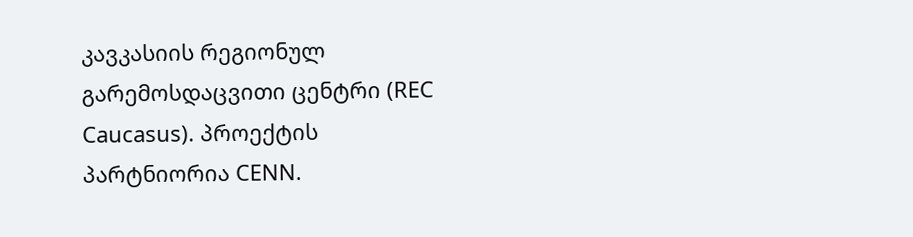კავკასიის რეგიონულ გარემოსდაცვითი ცენტრი (REC
Caucasus). პროექტის პარტნიორია CENN.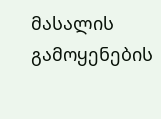მასალის გამოყენების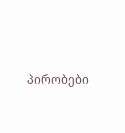პირობები